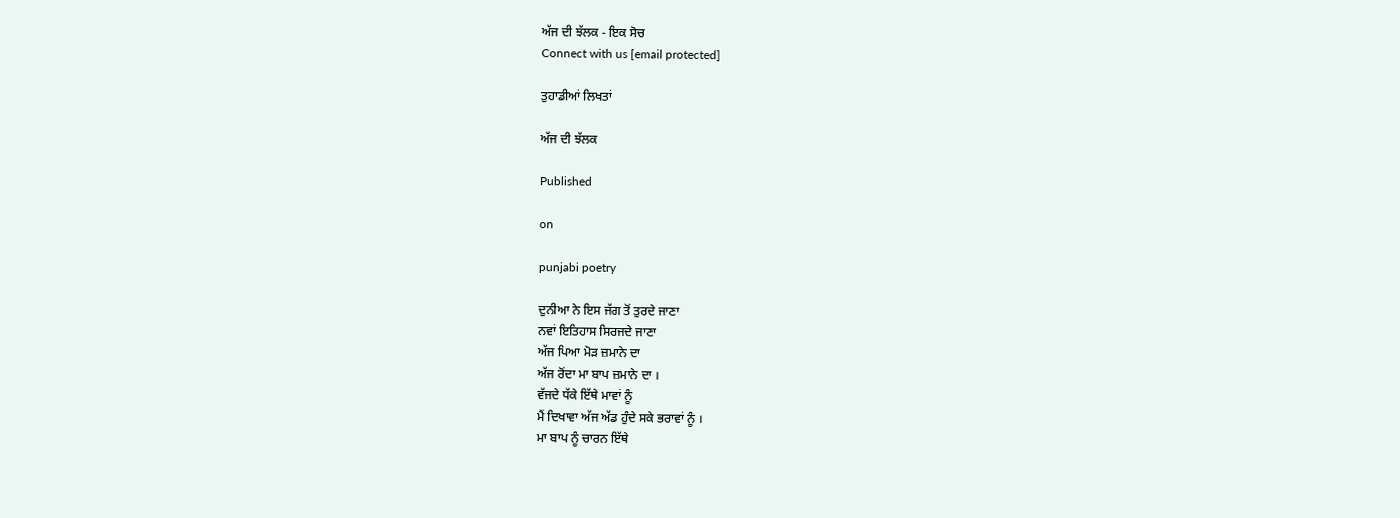ਅੱਜ ਦੀ ਝੱਲਕ - ਇਕ ਸੋਚ
Connect with us [email protected]

ਤੁਹਾਡੀਆਂ ਲਿਖਤਾਂ

ਅੱਜ ਦੀ ਝੱਲਕ

Published

on

punjabi poetry

ਦੁਨੀਆ ਨੇ ਇਸ ਜੱਗ ਤੋਂ ਤੁਰਦੇ ਜਾਣਾ
ਨਵਾਂ ਇਤਿਹਾਸ ਸਿਰਜਦੇ ਜਾਣਾ
ਅੱਜ ਪਿਆ ਮੋੜ ਜ਼ਮਾਨੇ ਦਾ
ਅੱਜ ਰੋਂਦਾ ਮਾ ਬਾਪ ਜ਼ਮਾਨੇ ਦਾ ।
ਵੱਜਦੇ ਧੱਕੇ ਇੱਥੇ ਮਾਵਾਂ ਨੂੰ
ਮੈਂ ਦਿਖਾਵਾ ਅੱਜ ਅੱਡ ਹੁੰਦੇ ਸਕੇ ਭਰਾਵਾਂ ਨੂੰ ।
ਮਾ ਬਾਪ ਨੂੰ ਚਾਰਨ ਇੱਥੇ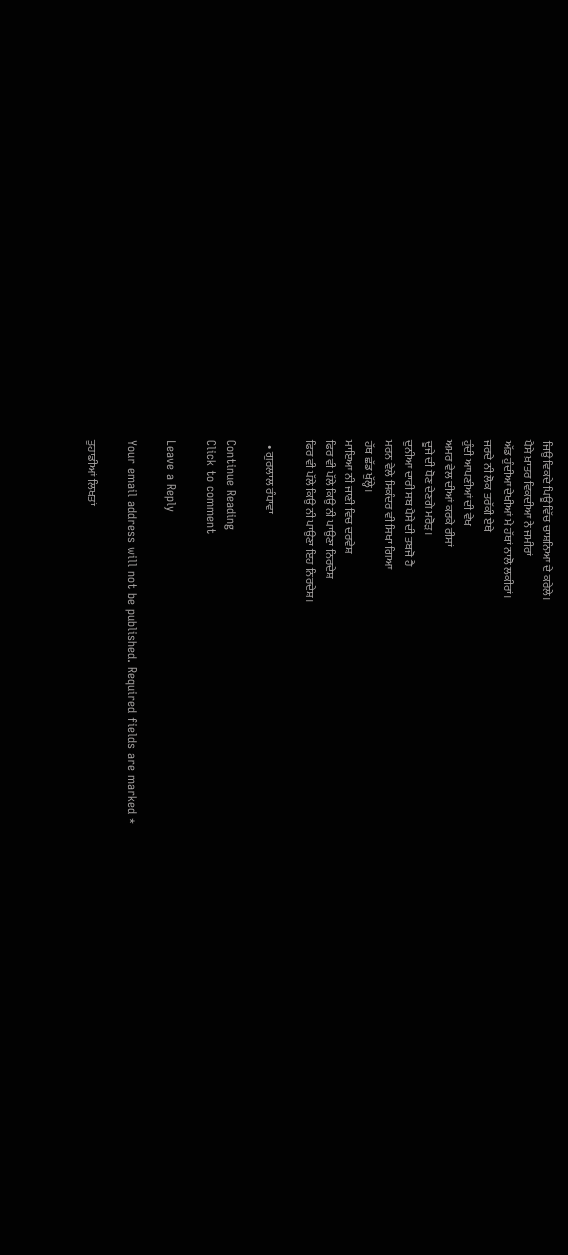ਜਿਉ ਵਿਕਦੇ ਪਿਊ ਵਿੱਚ ਚਾਸ਼ਨਿਆ ਦੇ ਕਰੇਲੇ।
ਪੈਸੇ ਖ਼ਾਤਰ ਵਿਕਦੀਆ ਨੇ ਜਮੀਰਾਂ
ਅੱਡ ਹੁੰਦੀਆ ਦੇਖੀਆਂ ਮੇ ਹੱਥਾਂ ਨਾਲੋ ਲਕੀਰਾਂ।
ਜਰਦੇ ਨੀ ਲੋਕ ਤਰੱਕੀ ਏਥੇ
ਹੁੰਦੀ ਆਪਣੀਆਂ ਦੀ ਵੇਖ
ਅਮਰ ਵੇਲ ਦੀਆਂ ਕਰਕੇ ਰੀਸਾਂ
ਦੂਜੇ ਦੀ ਧੋਣ ਦੇਣਗੇ ਮਰੋੜ।
ਦੁਨੀਆ ਦਾਰੀ ਸਬ ਪੈਸੇ ਦੀ ਤਬਜੋ ਹੈ
ਮਰਨ ਵੇਲੇ ਸਿਕੰਦਰ ਵੀ ਸਿਖਾ ਗਿਆ
ਹੱਥ ਛੱਡ ਖੁੱਲ੍ਹੇ।
ਮਾਇਆ ਨੀ ਜਾਣੀ ਵਿਚ ਦਰਵੇਸ਼
ਫਿਰ ਵੀ ਪੱਲੇ ਕਿਉ ਨੀ ਪਾਉਣਾ ਨਿਰਦੇਸ਼
ਫਿਰ ਵੀ ਪੱਲੇ ਕਿਉ ਨੀ ਪਾਉਣਾ ਇਹ ਨਿਰਦੇਸ਼।

  • ਗੁਰਲਾਲ ਰੰਧਾਵਾ

Continue Reading
Click to comment

Leave a Reply

Your email address will not be published. Required fields are marked *

ਤੁਹਾਡੀਆਂ ਲਿਖਤਾਂ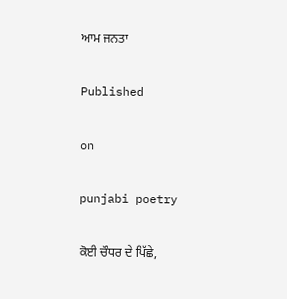ਆਮ ਜਨਤਾ

Published

on

punjabi poetry

ਕੋਈ ਚੌਧਰ ਦੇ ਪਿੱਛੇ,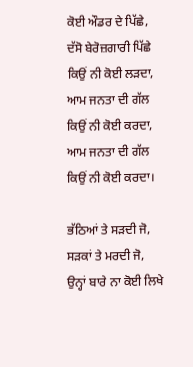ਕੋਈ ਔਡਰ ਦੇ ਪਿੱਛੇ,
ਦੱਸੋ ਬੇਰੋਜ਼ਗਾਰੀ ਪਿੱਛੇ ਕਿਉਂ ਨੀ ਕੋਈ ਲੜਦਾ,
ਆਮ ਜਨਤਾ ਦੀ ਗੱਲ ਕਿਉਂ ਨੀ ਕੋਈ ਕਰਦਾ,
ਆਮ ਜਨਤਾ ਦੀ ਗੱਲ ਕਿਉਂ ਨੀ ਕੋਈ ਕਰਦਾ।

ਭੱਠਿਆਂ ਤੇ ਸੜਦੀ ਜੋ,
ਸੜਕਾਂ ਤੇ ਮਰਦੀ ਜੋ,
ਉਨ੍ਹਾਂ ਬਾਰੇ ਨਾ ਕੋਈ ਲਿਖੇ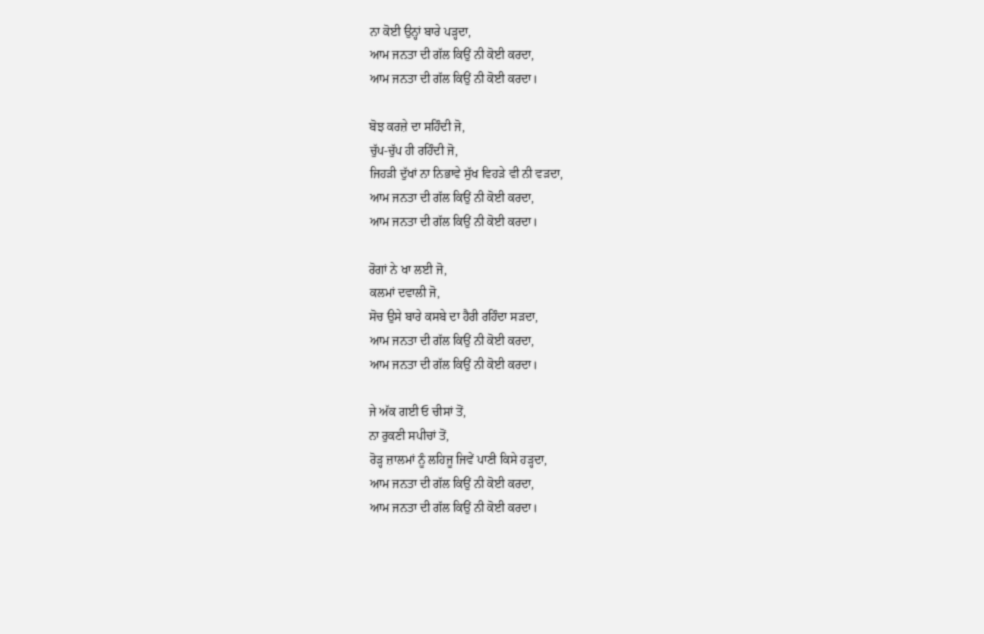ਨਾ ਕੋਈ ਉਨ੍ਹਾਂ ਬਾਰੇ ਪੜ੍ਹਦਾ,
ਆਮ ਜਨਤਾ ਦੀ ਗੱਲ ਕਿਉਂ ਨੀ ਕੋਈ ਕਰਦਾ,
ਆਮ ਜਨਤਾ ਦੀ ਗੱਲ ਕਿਉਂ ਨੀ ਕੋਈ ਕਰਦਾ।

ਬੋਝ ਕਰਜ਼ੇ ਦਾ ਸਹਿੰਦੀ ਜੋ,
ਚੁੱਪ-ਚੁੱਪ ਹੀ ਰਹਿੰਦੀ ਜੋ,
ਜਿਹੜੀ ਦੁੱਖਾਂ ਨਾ ਨਿਭਾਵੇ ਸੁੱਖ ਵਿਹੜੇ ਵੀ ਨੀ ਵੜਦਾ,
ਆਮ ਜਨਤਾ ਦੀ ਗੱਲ ਕਿਉਂ ਨੀ ਕੋਈ ਕਰਦਾ,
ਆਮ ਜਨਤਾ ਦੀ ਗੱਲ ਕਿਉਂ ਨੀ ਕੋਈ ਕਰਦਾ।

ਰੋਗਾਂ ਨੇ ਖਾ ਲਈ ਜੋ,
ਕਲਮਾਂ ਦਵਾਲੀ ਜੋ,
ਸੋਚ ਉਸੇ ਬਾਰੇ ਕਸਬੇ ਦਾ ਹੈਰੀ ਰਹਿੰਦਾ ਸੜਦਾ,
ਆਮ ਜਨਤਾ ਦੀ ਗੱਲ ਕਿਉਂ ਨੀ ਕੋਈ ਕਰਦਾ,
ਆਮ ਜਨਤਾ ਦੀ ਗੱਲ ਕਿਉਂ ਨੀ ਕੋਈ ਕਰਦਾ।

ਜੇ ਅੱਕ ਗਈ ਓ ਚੀਸਾਂ ਤੋਂ,
ਨਾ ਰੁਕਣੀ ਸਪੀਚਾਂ ਤੋਂ,
ਰੋੜ੍ਹ ਜ਼ਾਲਮਾਂ ਨੂੰ ਲਹਿਜੂ ਜਿਵੇਂ ਪਾਣੀ ਕਿਸੇ ਹੜ੍ਹਦਾ,
ਆਮ ਜਨਤਾ ਦੀ ਗੱਲ ਕਿਉਂ ਨੀ ਕੋਈ ਕਰਦਾ,
ਆਮ ਜਨਤਾ ਦੀ ਗੱਲ ਕਿਉਂ ਨੀ ਕੋਈ ਕਰਦਾ।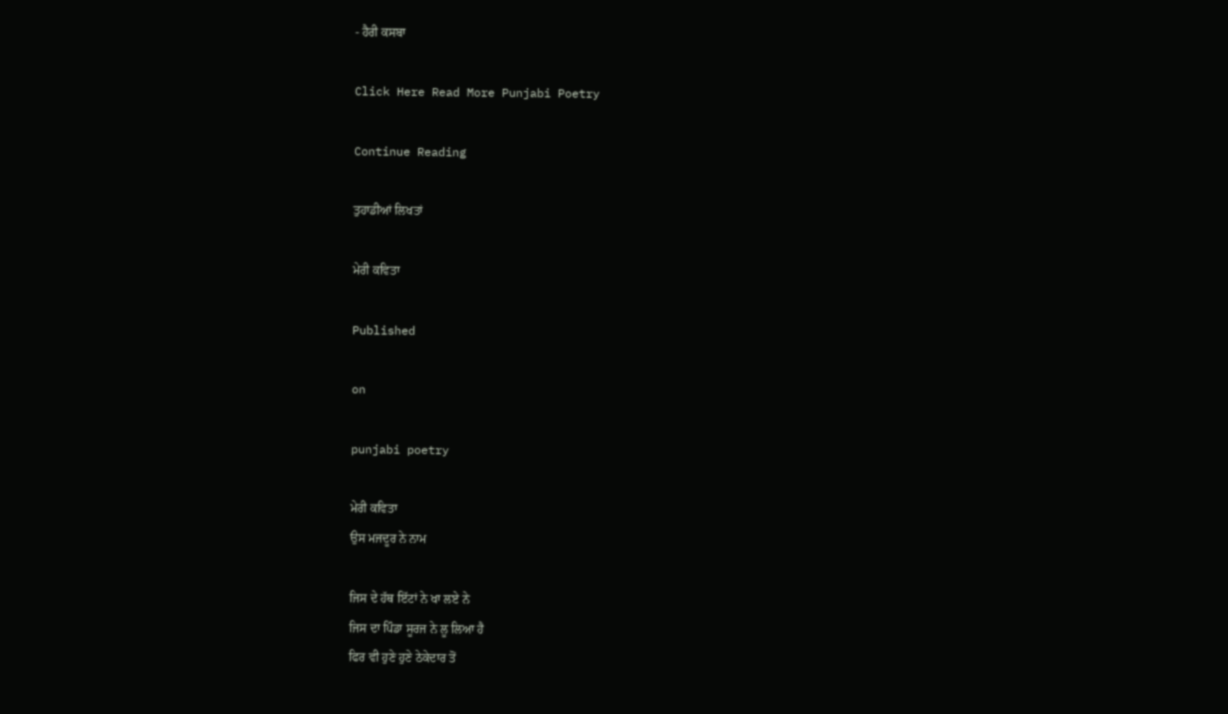- ਹੈਰੀ ਕਸਬਾ

Click Here Read More Punjabi Poetry

Continue Reading

ਤੁਹਾਡੀਆਂ ਲਿਖਤਾਂ

ਮੇਰੀ ਕਵਿਤਾ

Published

on

punjabi poetry

ਮੇਰੀ ਕਵਿਤਾ
ਉਸ ਮਜਦੂਰ ਨੇ ਨਾਮ

ਜਿਸ ਦੇ ਹੱਥ ਇੱਟਾਂ ਨੇ ਖਾ ਲਏ ਨੇ
ਜਿਸ ਦਾ ਪਿੰਡਾ ਸੂਰਜ ਨੇ ਲੂ ਲਿਆ ਹੈ
ਫਿਰ ਵੀ ਹੁਣੇ ਹੁਣੇ ਠੇਕੇਦਾਰ ਤੋਂ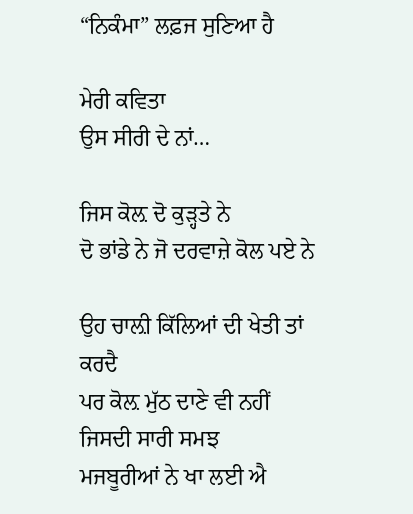“ਨਿਕੰਮਾ” ਲਫ਼ਜ ਸੁਣਿਆ ਹੈ

ਮੇਰੀ ਕਵਿਤਾ
ਉਸ ਸੀਰੀ ਦੇ ਨਾਂ…

ਜਿਸ ਕੋਲ਼ ਦੋ ਕੁੜ੍ਹਤੇ ਨੇ
ਦੋ ਭਾਂਡੇ ਨੇ ਜੋ ਦਰਵਾਜ਼ੇ ਕੋਲ ਪਏ ਨੇ

ਉਹ ਚਾਲ਼ੀ ਕਿੱਲਿਆਂ ਦੀ ਖੇਤੀ ਤਾਂ ਕਰਦੈ
ਪਰ ਕੋਲ਼ ਮੁੱਠ ਦਾਣੇ ਵੀ ਨਹੀਂ
ਜਿਸਦੀ ਸਾਰੀ ਸਮਝ
ਮਜਬੂਰੀਆਂ ਨੇ ਖਾ ਲਈ ਐ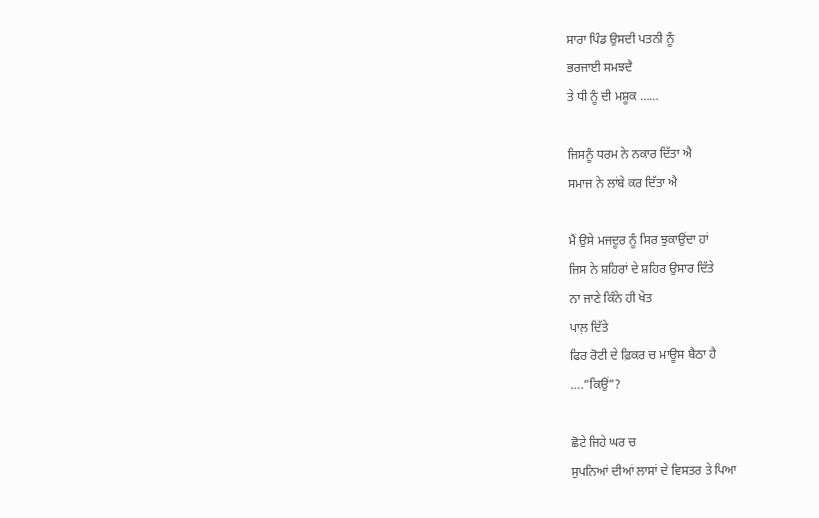ਸਾਰਾ ਪਿੰਡ ਉਸਦੀ ਪਤਨੀ ਨੂੰ
ਭਰਜਾਈ ਸਮਝਦੈ
ਤੇ ਧੀ ਨੂੰ ਦੀ ਮਸ਼ੂਕ ……

ਜਿਸਨੂੰ ਧਰਮ ਨੇ ਨਕਾਰ ਦਿੱਤਾ ਐ
ਸਮਾਜ ਨੇ ਲਾਂਬੇ ਕਰ ਦਿੱਤਾ ਐ

ਮੈਂ ਉਸੇ ਮਜਦੂਰ ਨੂੰ ਸਿਰ ਝੁਕਾਉਂਦਾ ਹਾਂ
ਜਿਸ ਨੇ ਸ਼ਹਿਰਾਂ ਦੇ ਸ਼ਹਿਰ ਉਸਾਰ ਦਿੱਤੇ
ਨਾ ਜਾਣੇ ਕਿੰਨੇ ਹੀ ਖੇਤ
ਪਾਲ਼ ਦਿੱਤੇ
ਫਿਰ ਰੋਟੀ ਦੇ ਫ਼ਿਕਰ ਚ ਮਾਊਸ ਬੈਠਾ ਹੈ
….”ਕਿਉਂ”?

ਛੋਟੇ ਜਿਹੇ ਘਰ ਚ
ਸੁਪਨਿਆਂ ਦੀਆਂ ਲਾਸਾਂ ਦੇ ਵਿਸਤਰ ਤੇ ਪਿਆ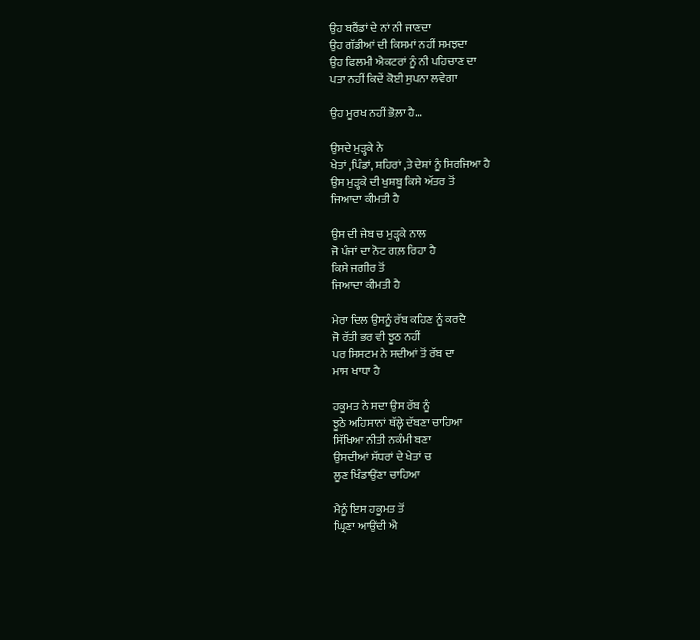ਉਹ ਬਰੈਂਡਾਂ ਦੇ ਨਾਂ ਨੀ ਜਾਣਦਾ
ਉਹ ਗੱਡੀਆਂ ਦੀ ਕਿਸਮਾਂ ਨਹੀਂ ਸਮਝਦਾ
ਉਹ ਫਿਲਮੀ ਐਕਟਰਾਂ ਨੂੰ ਨੀ ਪਹਿਚਾਣ ਦਾ
ਪਤਾ ਨਹੀਂ ਕਿਦੇਂ ਕੋਈ ਸੁਪਨਾ ਲਵੇਗਾ

ਉਹ ਮੂਰਖ ਨਹੀਂ ਭੋਲ਼ਾ ਹੈ…

ਉਸਦੇ ਮੁੜ੍ਹਕੇ ਨੇ
ਖੇਤਾਂ ,ਪਿੰਡਾਂ, ਸ਼ਹਿਰਾਂ ,ਤੇ ਦੇਸ਼ਾਂ ਨੂੰ ਸਿਰਜਿਆ ਹੈ
ਉਸ ਮੁੜ੍ਹਕੇ ਦੀ ਖੁਸ਼ਬੂ ਕਿਸੇ ਅੱਤਰ ਤੋਂ
ਜਿਆਦਾ ਕੀਮਤੀ ਹੈ

ਉਸ ਦੀ ਜੇਬ ਚ ਮੁੜ੍ਹਕੇ ਨਾਲ
ਜੋ ਪੰਜਾਂ ਦਾ ਨੋਟ ਗਲ਼ ਰਿਹਾ ਹੈ
ਕਿਸੇ ਜਗੀਰ ਤੋਂ
ਜਿਆਦਾ ਕੀਮਤੀ ਹੈ

ਮੇਰਾ ਦਿਲ ਉਸਨੂੰ ਰੱਬ ਕਹਿਣ ਨੂੰ ਕਰਦੈ
ਜੋ ਰੱਤੀ ਭਰ ਵੀ ਝੂਠ ਨਹੀਂ
ਪਰ ਸਿਸਟਮ ਨੇ ਸਦੀਆਂ ਤੋਂ ਰੱਬ ਦਾ
ਮਾਸ ਖਾਧਾ ਹੈ

ਹਕੂਮਤ ਨੇ ਸਦਾ ਉਸ ਰੱਬ ਨੂੰ
ਝੂਠੇ ਅਹਿਸਾਨਾਂ ਥੱਲ੍ਹੇ ਦੱਬਣਾ ਚਾਹਿਆ
ਸਿੱਖਿਆ ਨੀਤੀ ਨਕੰਮੀ ਬਣਾ
ਉਸਦੀਆਂ ਸੱਧਰਾਂ ਦੇ ਖੇਤਾਂ ਚ
ਲੂਣ ਖਿੰਡਾਉਂਣਾ ਚਾਹਿਆ

ਮੈਨੂੰ ਇਸ ਹਕੂਮਤ ਤੋਂ
ਘ੍ਰਿਣਾ ਆਉਂਦੀ ਐ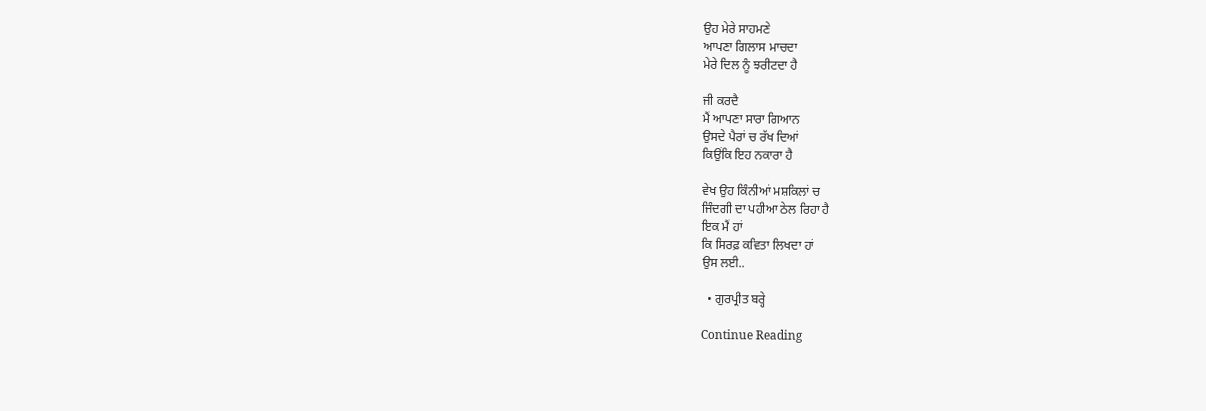ਉਹ ਮੇਰੇ ਸਾਹਮਣੇ
ਆਪਣਾ ਗਿਲਾਸ ਮਾਚਦਾ
ਮੇਰੇ ਦਿਲ ਨੂੰ ਝਰੀਟਦਾ ਹੈ

ਜੀ ਕਰਦੈ
ਮੈਂ ਆਪਣਾ ਸਾਰਾ ਗਿਆਨ
ਉਸਦੇ ਪੈਰਾਂ ਚ ਰੱਖ ਦਿਆਂ
ਕਿਉਂਕਿ ਇਹ ਨਕਾਰਾ ਹੈ

ਵੇਖ ਉਹ ਕਿੰਨੀਆਂ ਮਸ਼ਕਿਲਾਂ ਚ
ਜਿੰਦਗੀ ਦਾ ਪਹੀਆ ਠੇਲ ਰਿਹਾ ਹੈ
ਇਕ ਮੈਂ ਹਾਂ
ਕਿ ਸਿਰਫ਼ ਕਵਿਤਾ ਲਿਖਦਾ ਹਾਂ
ਉਸ ਲਈ..

  • ਗੁਰਪ੍ਰੀਤ ਬਰ੍ਹੇ

Continue Reading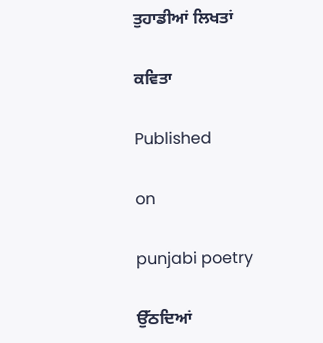ਤੁਹਾਡੀਆਂ ਲਿਖਤਾਂ

ਕਵਿਤਾ

Published

on

punjabi poetry

ਉੱਠਦਿਆਂ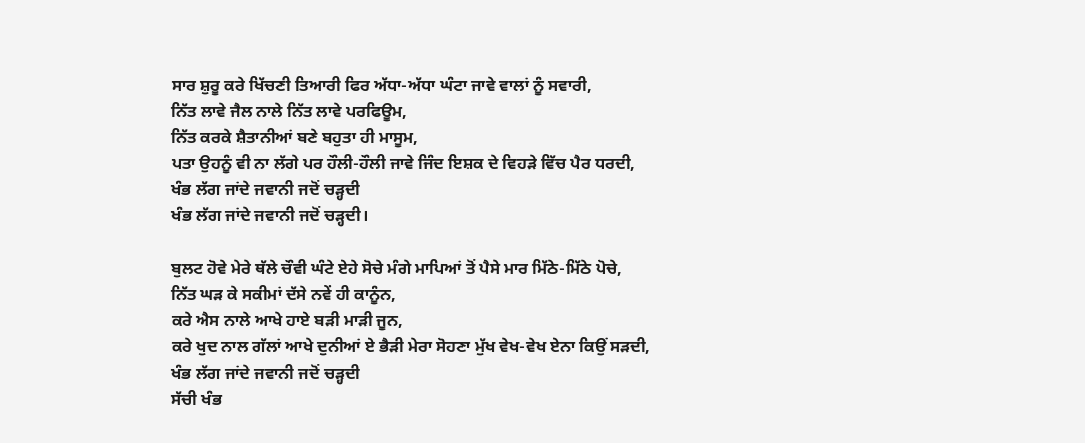ਸਾਰ ਸ਼ੁਰੂ ਕਰੇ ਖਿੱਚਣੀ ਤਿਆਰੀ ਫਿਰ ਅੱਧਾ-ਅੱਧਾ ਘੰਟਾ ਜਾਵੇ ਵਾਲਾਂ ਨੂੰ ਸਵਾਰੀ,
ਨਿੱਤ ਲਾਵੇ ਜੈਲ ਨਾਲੇ ਨਿੱਤ ਲਾਵੇ ਪਰਫਿਊਮ,
ਨਿੱਤ ਕਰਕੇ ਸ਼ੈਤਾਨੀਆਂ ਬਣੇ ਬਹੁਤਾ ਹੀ ਮਾਸੂਮ,
ਪਤਾ ਉਹਨੂੰ ਵੀ ਨਾ ਲੱਗੇ ਪਰ ਹੌਲੀ-ਹੌਲੀ ਜਾਵੇ ਜਿੰਦ ਇਸ਼ਕ ਦੇ ਵਿਹੜੇ ਵਿੱਚ ਪੈਰ ਧਰਦੀ,
ਖੰਭ ਲੱਗ ਜਾਂਦੇ ਜਵਾਨੀ ਜਦੋਂ ਚੜ੍ਹਦੀ
ਖੰਭ ਲੱਗ ਜਾਂਦੇ ਜਵਾਨੀ ਜਦੋਂ ਚੜ੍ਹਦੀ।

ਬੁਲਟ ਹੋਵੇ ਮੇਰੇ ਥੱਲੇ ਚੌਵੀ ਘੰਟੇ ਏਹੇ ਸੋਚੇ ਮੰਗੇ ਮਾਪਿਆਂ ਤੋਂ ਪੈਸੇ ਮਾਰ ਮਿੱਠੇ-ਮਿੱਠੇ ਪੋਚੇ,
ਨਿੱਤ ਘੜ ਕੇ ਸਕੀਮਾਂ ਦੱਸੇ ਨਵੇਂ ਹੀ ਕਾਨੂੰਨ,
ਕਰੇ ਐਸ ਨਾਲੇ ਆਖੇ ਹਾਏ ਬੜੀ ਮਾੜੀ ਜੂਨ,
ਕਰੇ ਖੁਦ ਨਾਲ ਗੱਲਾਂ ਆਖੇ ਦੁਨੀਆਂ ਏ ਭੈੜੀ ਮੇਰਾ ਸੋਹਣਾ ਮੁੱਖ ਵੇਖ-ਵੇਖ ਏਨਾ ਕਿਉਂ ਸੜਦੀ,
ਖੰਭ ਲੱਗ ਜਾਂਦੇ ਜਵਾਨੀ ਜਦੋਂ ਚੜ੍ਹਦੀ
ਸੱਚੀ ਖੰਭ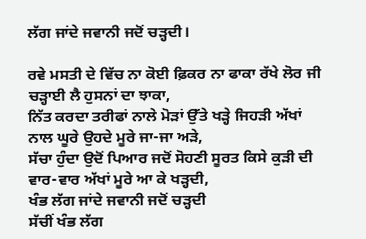ਲੱਗ ਜਾਂਦੇ ਜਵਾਨੀ ਜਦੋਂ ਚੜ੍ਹਦੀ।

ਰਵੇ ਮਸਤੀ ਦੇ ਵਿੱਚ ਨਾ ਕੋਈ ਫ਼ਿਕਰ ਨਾ ਫਾਕਾ ਰੱਖੇ ਲੋਰ ਜੀ ਚੜ੍ਹਾਈ ਲੈ ਹੁਸਨਾਂ ਦਾ ਝਾਕਾ,
ਨਿੱਤ ਕਰਦਾ ਤਰੀਫਾਂ ਨਾਲੇ ਮੋੜਾਂ ਉੱਤੇ ਖੜ੍ਹੇ ਜਿਹੜੀ ਅੱਖਾਂ ਨਾਲ ਘੂਰੇ ਉਹਦੇ ਮੂਰੇ ਜਾ-ਜਾ ਅੜੇ,
ਸੱਚਾ ਹੁੰਦਾ ਉਦੋਂ ਪਿਆਰ ਜਦੋਂ ਸੋਹਣੀ ਸੂਰਤ ਕਿਸੇ ਕੁੜੀ ਦੀ ਵਾਰ-ਵਾਰ ਅੱਖਾਂ ਮੂਰੇ ਆ ਕੇ ਖੜ੍ਹਦੀ,
ਖੰਭ ਲੱਗ ਜਾਂਦੇ ਜਵਾਨੀ ਜਦੋਂ ਚੜ੍ਹਦੀ
ਸੱਚੀਂ ਖੰਭ ਲੱਗ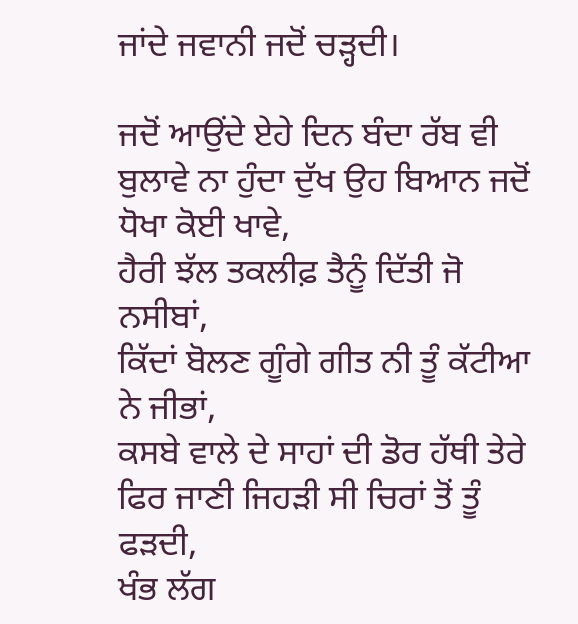ਜਾਂਦੇ ਜਵਾਨੀ ਜਦੋਂ ਚੜ੍ਹਦੀ।

ਜਦੋਂ ਆਉਂਦੇ ਏਹੇ ਦਿਨ ਬੰਦਾ ਰੱਬ ਵੀ ਬੁਲਾਵੇ ਨਾ ਹੁੰਦਾ ਦੁੱਖ ਉਹ ਬਿਆਨ ਜਦੋਂ ਧੋਖਾ ਕੋਈ ਖਾਵੇ,
ਹੈਰੀ ਝੱਲ ਤਕਲੀਫ਼ ਤੈਨੂੰ ਦਿੱਤੀ ਜੋ ਨਸੀਬਾਂ,
ਕਿੱਦਾਂ ਬੋਲਣ ਗੂੰਗੇ ਗੀਤ ਨੀ ਤੂੰ ਕੱਟੀਆ ਨੇ ਜੀਭਾਂ,
ਕਸਬੇ ਵਾਲੇ ਦੇ ਸਾਹਾਂ ਦੀ ਡੋਰ ਹੱਥੀ ਤੇਰੇ ਫਿਰ ਜਾਣੀ ਜਿਹੜੀ ਸੀ ਚਿਰਾਂ ਤੋਂ ਤੂੰ ਫੜਦੀ,
ਖੰਭ ਲੱਗ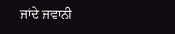ਜਾਂਦੇ ਜਵਾਨੀ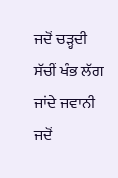ਜਦੋਂ ਚੜ੍ਹਦੀ
ਸੱਚੀਂ ਖੰਭ ਲੱਗ ਜਾਂਦੇ ਜਵਾਨੀ ਜਦੋਂ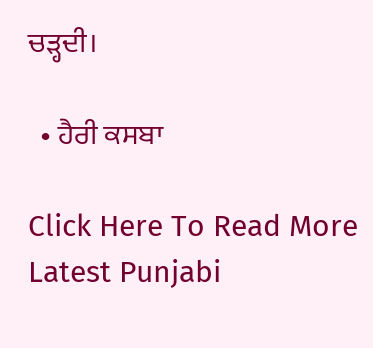ਚੜ੍ਹਦੀ।

  • ਹੈਰੀ ਕਸਬਾ

Click Here To Read More Latest Punjabi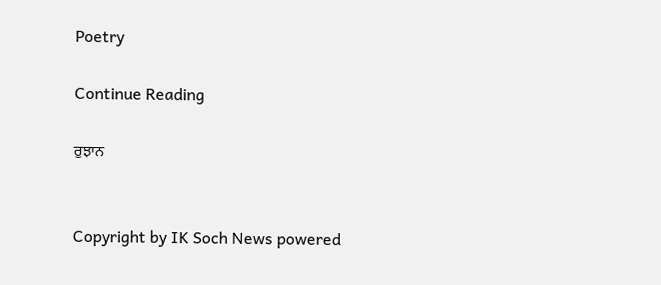Poetry

Continue Reading

ਰੁਝਾਨ


Copyright by IK Soch News powered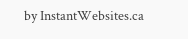by InstantWebsites.ca